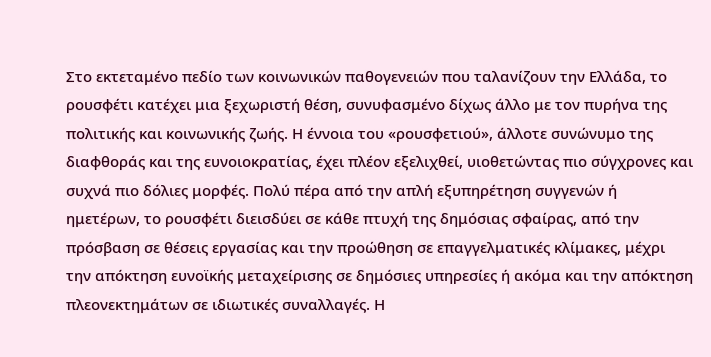Στο εκτεταμένο πεδίο των κοινωνικών παθογενειών που ταλανίζουν την Ελλάδα, το ρουσφέτι κατέχει μια ξεχωριστή θέση, συνυφασμένο δίχως άλλο με τον πυρήνα της πολιτικής και κοινωνικής ζωής. Η έννοια του «ρουσφετιού», άλλοτε συνώνυμο της διαφθοράς και της ευνοιοκρατίας, έχει πλέον εξελιχθεί, υιοθετώντας πιο σύγχρονες και συχνά πιο δόλιες μορφές. Πολύ πέρα από την απλή εξυπηρέτηση συγγενών ή ημετέρων, το ρουσφέτι διεισδύει σε κάθε πτυχή της δημόσιας σφαίρας, από την πρόσβαση σε θέσεις εργασίας και την προώθηση σε επαγγελματικές κλίμακες, μέχρι την απόκτηση ευνοϊκής μεταχείρισης σε δημόσιες υπηρεσίες ή ακόμα και την απόκτηση πλεονεκτημάτων σε ιδιωτικές συναλλαγές. Η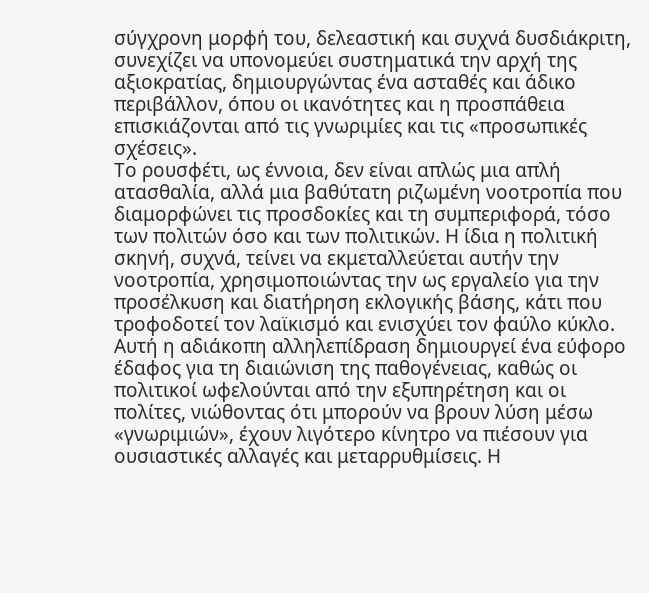σύγχρονη μορφή του, δελεαστική και συχνά δυσδιάκριτη, συνεχίζει να υπονομεύει συστηματικά την αρχή της αξιοκρατίας, δημιουργώντας ένα ασταθές και άδικο περιβάλλον, όπου οι ικανότητες και η προσπάθεια επισκιάζονται από τις γνωριμίες και τις «προσωπικές σχέσεις».
Το ρουσφέτι, ως έννοια, δεν είναι απλώς μια απλή ατασθαλία, αλλά μια βαθύτατη ριζωμένη νοοτροπία που διαμορφώνει τις προσδοκίες και τη συμπεριφορά, τόσο των πολιτών όσο και των πολιτικών. Η ίδια η πολιτική σκηνή, συχνά, τείνει να εκμεταλλεύεται αυτήν την νοοτροπία, χρησιμοποιώντας την ως εργαλείο για την προσέλκυση και διατήρηση εκλογικής βάσης, κάτι που τροφοδοτεί τον λαϊκισμό και ενισχύει τον φαύλο κύκλο. Αυτή η αδιάκοπη αλληλεπίδραση δημιουργεί ένα εύφορο έδαφος για τη διαιώνιση της παθογένειας, καθώς οι πολιτικοί ωφελούνται από την εξυπηρέτηση και οι πολίτες, νιώθοντας ότι μπορούν να βρουν λύση μέσω «γνωριμιών», έχουν λιγότερο κίνητρο να πιέσουν για ουσιαστικές αλλαγές και μεταρρυθμίσεις. Η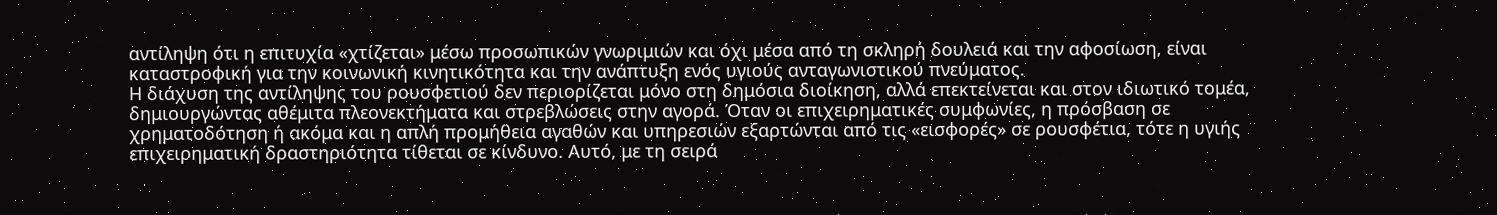αντίληψη ότι η επιτυχία «χτίζεται» μέσω προσωπικών γνωριμιών και όχι μέσα από τη σκληρή δουλειά και την αφοσίωση, είναι καταστροφική για την κοινωνική κινητικότητα και την ανάπτυξη ενός υγιούς ανταγωνιστικού πνεύματος.
Η διάχυση της αντίληψης του ρουσφετιού δεν περιορίζεται μόνο στη δημόσια διοίκηση, αλλά επεκτείνεται και στον ιδιωτικό τομέα, δημιουργώντας αθέμιτα πλεονεκτήματα και στρεβλώσεις στην αγορά. Όταν οι επιχειρηματικές συμφωνίες, η πρόσβαση σε χρηματοδότηση ή ακόμα και η απλή προμήθεια αγαθών και υπηρεσιών εξαρτώνται από τις «εισφορές» σε ρουσφέτια, τότε η υγιής επιχειρηματική δραστηριότητα τίθεται σε κίνδυνο. Αυτό, με τη σειρά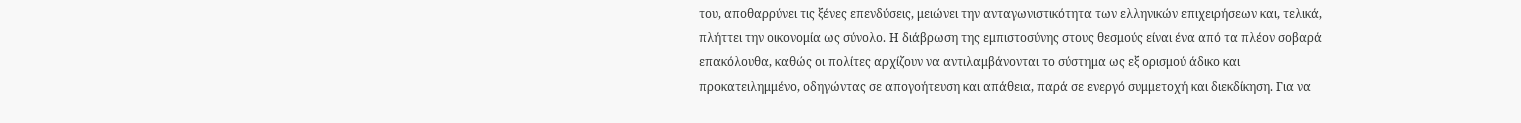του, αποθαρρύνει τις ξένες επενδύσεις, μειώνει την ανταγωνιστικότητα των ελληνικών επιχειρήσεων και, τελικά, πλήττει την οικονομία ως σύνολο. Η διάβρωση της εμπιστοσύνης στους θεσμούς είναι ένα από τα πλέον σοβαρά επακόλουθα, καθώς οι πολίτες αρχίζουν να αντιλαμβάνονται το σύστημα ως εξ ορισμού άδικο και προκατειλημμένο, οδηγώντας σε απογοήτευση και απάθεια, παρά σε ενεργό συμμετοχή και διεκδίκηση. Για να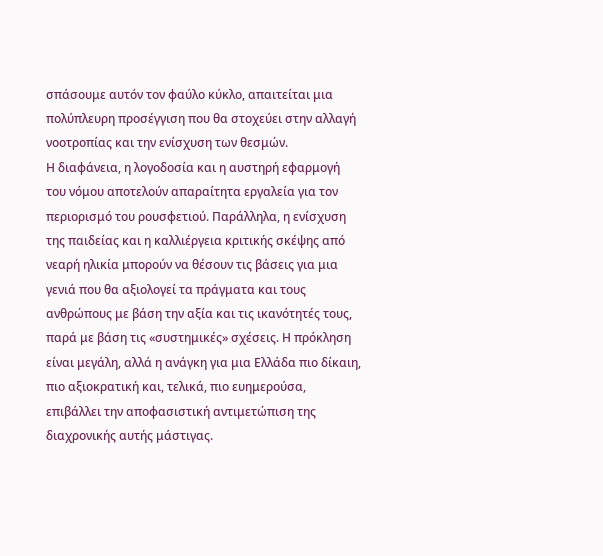σπάσουμε αυτόν τον φαύλο κύκλο, απαιτείται μια πολύπλευρη προσέγγιση που θα στοχεύει στην αλλαγή νοοτροπίας και την ενίσχυση των θεσμών.
Η διαφάνεια, η λογοδοσία και η αυστηρή εφαρμογή του νόμου αποτελούν απαραίτητα εργαλεία για τον περιορισμό του ρουσφετιού. Παράλληλα, η ενίσχυση της παιδείας και η καλλιέργεια κριτικής σκέψης από νεαρή ηλικία μπορούν να θέσουν τις βάσεις για μια γενιά που θα αξιολογεί τα πράγματα και τους ανθρώπους με βάση την αξία και τις ικανότητές τους, παρά με βάση τις «συστημικές» σχέσεις. Η πρόκληση είναι μεγάλη, αλλά η ανάγκη για μια Ελλάδα πιο δίκαιη, πιο αξιοκρατική και, τελικά, πιο ευημερούσα, επιβάλλει την αποφασιστική αντιμετώπιση της διαχρονικής αυτής μάστιγας.